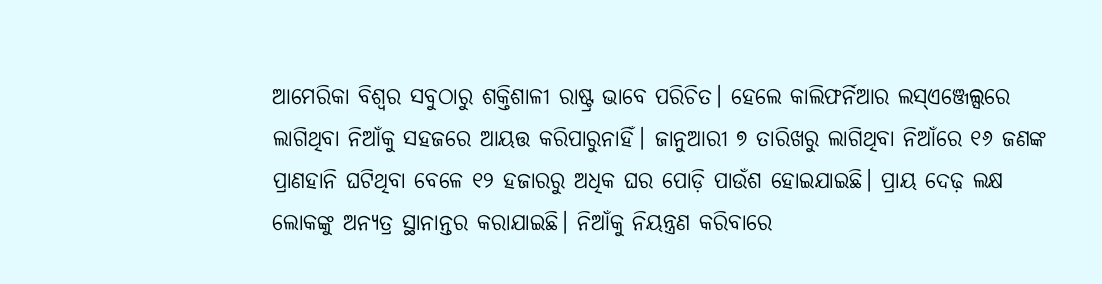ଆମେରିକା ବିଶ୍ୱର ସବୁଠାରୁ ଶକ୍ତିଶାଳୀ ରାଷ୍ଟ୍ର ଭାବେ ପରିଚିତ। ହେଲେ କାଲିଫର୍ନିଆର ଲସ୍ଏଞ୍ଜେଲ୍ସରେ ଲାଗିଥିବା ନିଆଁକୁ ସହଜରେ ଆୟତ୍ତ କରିପାରୁନାହିଁ। ଜାନୁଆରୀ ୭ ତାରିଖରୁ ଲାଗିଥିବା ନିଆଁରେ ୧୬ ଜଣଙ୍କ ପ୍ରାଣହାନି ଘଟିଥିବା ବେଳେ ୧୨ ହଜାରରୁ ଅଧିକ ଘର ପୋଡ଼ି ପାଉଁଶ ହୋଇଯାଇଛି। ପ୍ରାୟ ଦେଢ଼ ଲକ୍ଷ ଲୋକଙ୍କୁ ଅନ୍ୟତ୍ର ସ୍ଥାନାନ୍ତର କରାଯାଇଛି। ନିଆଁକୁ ନିୟନ୍ତ୍ରଣ କରିବାରେ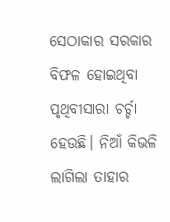ସେଠାକାର ସରକାର ବିଫଳ ହୋଇଥିବା ପୃଥିବୀସାରା ଚର୍ଚ୍ଚା ହେଉଛି। ନିଆଁ କିଭଳି ଲାଗିଲା ତାହାର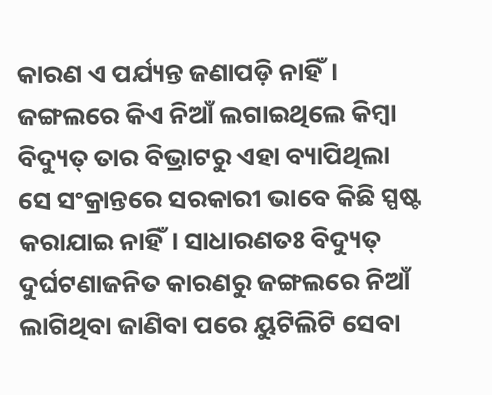କାରଣ ଏ ପର୍ଯ୍ୟନ୍ତ ଜଣାପଡ଼ି ନାହିଁ। ଜଙ୍ଗଲରେ କିଏ ନିଆଁ ଲଗାଇଥିଲେ କିମ୍ବା ବିଦ୍ୟୁତ୍ ତାର ବିଭ୍ରାଟରୁ ଏହା ବ୍ୟାପିଥିଲା ସେ ସଂକ୍ରାନ୍ତରେ ସରକାରୀ ଭାବେ କିଛି ସ୍ପଷ୍ଟ କରାଯାଇ ନାହିଁ। ସାଧାରଣତଃ ବିଦ୍ୟୁତ୍ ଦୁର୍ଘଟଣାଜନିତ କାରଣରୁ ଜଙ୍ଗଲରେ ନିଆଁ ଲାଗିଥିବା ଜାଣିବା ପରେ ୟୁଟିଲିଟି ସେବା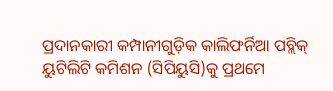ପ୍ରଦାନକାରୀ କମ୍ପାନୀଗୁଡ଼ିକ କାଲିଫର୍ନିଆ ପବ୍ଲିକ୍ ୟୁଟିଲିଟି କମିଶନ (ସିପିୟୁସି)କୁ ପ୍ରଥମେ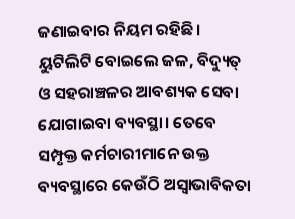ଜଣାଇବାର ନିୟମ ରହିଛି। ୟୁଟିଲିଟି ବୋଇଲେ ଜଳ, ବିଦ୍ୟୁତ୍ ଓ ସହରାଞ୍ଚଳର ଆବଶ୍ୟକ ସେବା ଯୋଗାଇବା ବ୍ୟବସ୍ଥା। ତେବେ ସମ୍ପୃକ୍ତ କର୍ମଚାରୀମାନେ ଉକ୍ତ ବ୍ୟବସ୍ଥାରେ କେଉଁଠି ଅସ୍ବାଭାବିକତା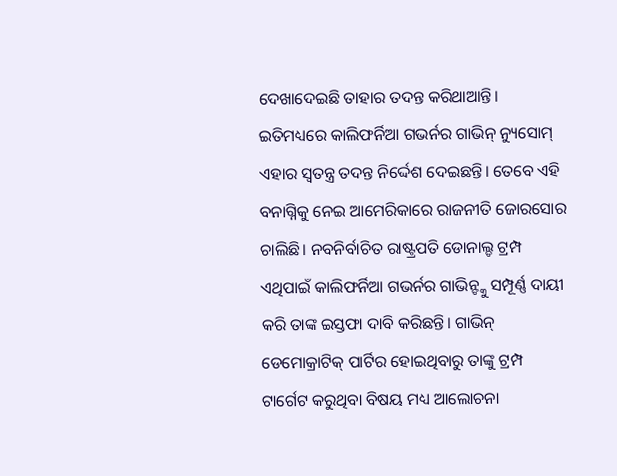ଦେଖାଦେଇଛି ତାହାର ତଦନ୍ତ କରିଥାଆନ୍ତି। ଇତିମଧ୍ୟରେ କାଲିଫର୍ନିଆ ଗଭର୍ନର ଗାଭିନ୍ ନ୍ୟୁସୋମ୍ ଏହାର ସ୍ବତନ୍ତ୍ର ତଦନ୍ତ ନିର୍ଦ୍ଦେଶ ଦେଇଛନ୍ତି। ତେବେ ଏହି ବନାଗ୍ନିକୁ ନେଇ ଆମେରିକାରେ ରାଜନୀତି ଜୋରସୋର ଚାଲିଛି। ନବନିର୍ବାଚିତ ରାଷ୍ଟ୍ରପତି ଡୋନାଲ୍ଡ ଟ୍ରମ୍ପ ଏଥିପାଇଁ କାଲିଫର୍ନିଆ ଗଭର୍ନର ଗାଭିନ୍ଙ୍କୁ ସମ୍ପୂର୍ଣ୍ଣ ଦାୟୀ କରି ତାଙ୍କ ଇସ୍ତଫା ଦାବି କରିଛନ୍ତି। ଗାଭିନ୍ ଡେମୋକ୍ରାଟିକ୍ ପାର୍ଟିର ହୋଇଥିବାରୁ ତାଙ୍କୁ ଟ୍ରମ୍ପ ଟାର୍ଗେଟ କରୁଥିବା ବିଷୟ ମଧ୍ୟ ଆଲୋଚନା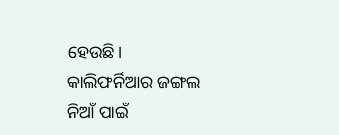ହେଉଛି।
କାଲିଫର୍ନିଆର ଜଙ୍ଗଲ ନିଆଁ ପାଇଁ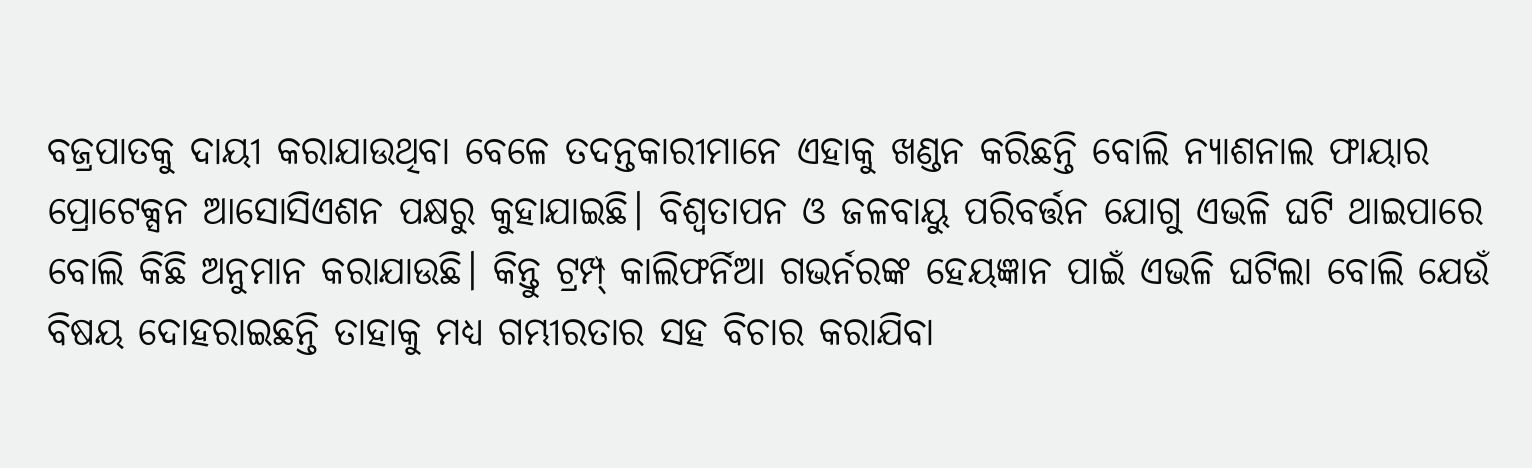ବଜ୍ରପାତକୁ ଦାୟୀ କରାଯାଉଥିବା ବେଳେ ତଦନ୍ତକାରୀମାନେ ଏହାକୁ ଖଣ୍ଡନ କରିଛନ୍ତି ବୋଲି ନ୍ୟାଶନାଲ ଫାୟାର ପ୍ରୋଟେକ୍ସନ ଆସୋସିଏଶନ ପକ୍ଷରୁ କୁହାଯାଇଛି। ବିଶ୍ୱତାପନ ଓ ଜଳବାୟୁ ପରିବର୍ତ୍ତନ ଯୋଗୁ ଏଭଳି ଘଟି ଥାଇପାରେ ବୋଲି କିଛି ଅନୁମାନ କରାଯାଉଛି। କିନ୍ତୁ ଟ୍ରମ୍ପ୍ କାଲିଫର୍ନିଆ ଗଭର୍ନରଙ୍କ ହେୟଜ୍ଞାନ ପାଇଁ ଏଭଳି ଘଟିଲା ବୋଲି ଯେଉଁ ବିଷୟ ଦୋହରାଇଛନ୍ତି ତାହାକୁ ମଧ୍ୟ ଗମ୍ଭୀରତାର ସହ ବିଚାର କରାଯିବା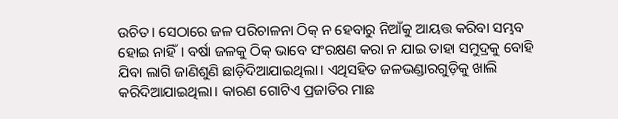ଉଚିତ। ସେଠାରେ ଜଳ ପରିଚାଳନା ଠିକ୍ ନ ହେବାରୁ ନିଆଁକୁ ଆୟତ୍ତ କରିବା ସମ୍ଭବ ହୋଇ ନାହିଁ। ବର୍ଷା ଜଳକୁ ଠିକ୍ ଭାବେ ସଂରକ୍ଷଣ କରା ନ ଯାଇ ତାହା ସମୁଦ୍ରକୁ ବୋହି ଯିବା ଲାଗି ଜାଣିଶୁଣି ଛାଡ଼ିଦିଆଯାଇଥିଲା। ଏଥିସହିତ ଜଳଭଣ୍ଡାରଗୁଡ଼ିକୁ ଖାଲି କରିଦିଆଯାଇଥିଲା। କାରଣ ଗୋଟିଏ ପ୍ରଜାତିର ମାଛ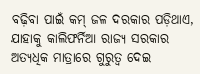ବଢ଼ିବା ପାଇଁ କମ୍ ଜଳ ଦରକାର ପଡ଼ିଥାଏ, ଯାହାକୁ କାଲିଫର୍ନିଆ ରାଜ୍ୟ ସରକାର ଅତ୍ୟଧିକ ମାତ୍ରାରେ ଗୁରୁତ୍ୱ ଦେଇ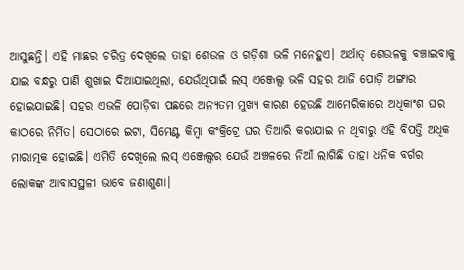ଆସୁଛନ୍ତି। ଏହି ମାଛର ଚରିତ୍ର ଦେଖିଲେ ତାହା ଶେଉଳ ଓ ଗଡ଼ିଶା ଭଳି ମନେହୁଏ। ଅର୍ଥାତ୍ ଶେଉଳକୁ ବଞ୍ଚାଇବାକୁ ଯାଇ ବନ୍ଧରୁ ପାଣି ଶୁଖାଇ ଦିଆଯାଇଥିଲା, ଯେଉଁଥିପାଇଁ ଲସ୍ ଏଞ୍ଜେଲ୍ସ ଭଳି ସହର ଆଜି ପୋଡ଼ି ଅଙ୍ଗାର ହୋଇଯାଇଛି। ସହର ଏଭଳି ପୋଡ଼ିବା ପଛରେ ଅନ୍ୟତମ ମୁଖ୍ୟ କାରଣ ହେଉଛି ଆମେରିକାରେ ଅଧିକାଂଶ ଘର କାଠରେ ନିର୍ମିତ। ସେଠାରେ ଇଟା, ସିମେଣ୍ଟ କିମ୍ବା କଂକ୍ରିଟ୍ରେ ଘର ତିଆରି କରାଯାଇ ନ ଥିବାରୁ ଏହି ବିପତ୍ତି ଅଧିକ ମାରାତ୍ମକ ହୋଇଛି। ଏମିତି ଦେଖିଲେ ଲସ୍ ଏଞ୍ଜେଲ୍ସର ଯେଉଁ ଅଞ୍ଚଳରେ ନିଆଁ ଲାଗିଛି ତାହା ଧନିକ ବର୍ଗର ଲୋକଙ୍କ ଆବାସସ୍ଥଳୀ ଭାବେ ଜଣାଶୁଣା।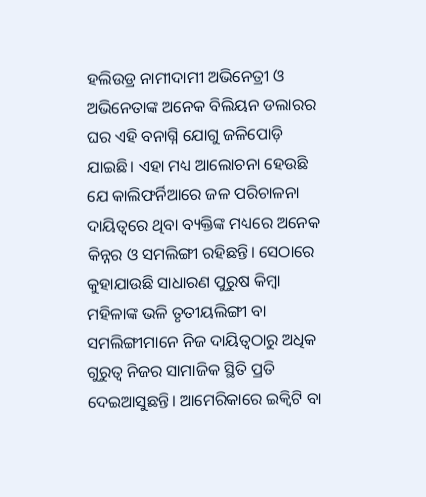ହଲିଉଡ୍ର ନାମୀଦାମୀ ଅଭିନେତ୍ରୀ ଓ ଅଭିନେତାଙ୍କ ଅନେକ ବିଲିୟନ ଡଲାରର ଘର ଏହି ବନାଗ୍ନି ଯୋଗୁ ଜଳିପୋଡ଼ି ଯାଇଛି। ଏହା ମଧ୍ୟ ଆଲୋଚନା ହେଉଛି ଯେ କାଲିଫର୍ନିଆରେ ଜଳ ପରିଚାଳନା ଦାୟିତ୍ୱରେ ଥିବା ବ୍ୟକ୍ତିଙ୍କ ମଧ୍ୟରେ ଅନେକ କିନ୍ନର ଓ ସମଲିଙ୍ଗୀ ରହିଛନ୍ତି। ସେଠାରେ କୁହାଯାଉଛି ସାଧାରଣ ପୁରୁଷ କିମ୍ବା ମହିଳାଙ୍କ ଭଳି ତୃତୀୟଲିଙ୍ଗୀ ବା ସମଲିଙ୍ଗୀମାନେ ନିଜ ଦାୟିତ୍ୱଠାରୁ ଅଧିକ ଗୁରୁତ୍ୱ ନିଜର ସାମାଜିକ ସ୍ଥିତି ପ୍ରତି ଦେଇଆସୁଛନ୍ତି। ଆମେରିକାରେ ଇକ୍ୱିଟି ବା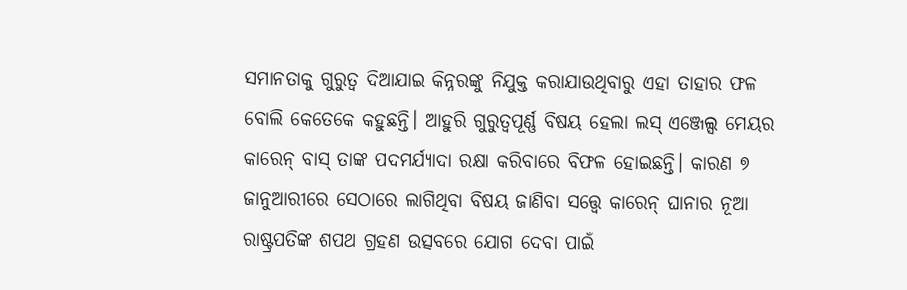ସମାନତାକୁ ଗୁରୁତ୍ୱ ଦିଆଯାଇ କିନ୍ନରଙ୍କୁ ନିଯୁକ୍ତ କରାଯାଉଥିବାରୁ ଏହା ତାହାର ଫଳ ବୋଲି କେତେକେ କହୁଛନ୍ତି। ଆହୁରି ଗୁରୁତ୍ୱପୂର୍ଣ୍ଣ ବିଷୟ ହେଲା ଲସ୍ ଏଞ୍ଜେଲ୍ସ ମେୟର କାରେନ୍ ବାସ୍ ତାଙ୍କ ପଦମର୍ଯ୍ୟାଦା ରକ୍ଷା କରିବାରେ ବିଫଳ ହୋଇଛନ୍ତି। କାରଣ ୭ ଜାନୁଆରୀରେ ସେଠାରେ ଲାଗିଥିବା ବିଷୟ ଜାଣିବା ସତ୍ତ୍ୱେ କାରେନ୍ ଘାନାର ନୂଆ ରାଷ୍ଟ୍ରପତିଙ୍କ ଶପଥ ଗ୍ରହଣ ଉତ୍ସବରେ ଯୋଗ ଦେବା ପାଇଁ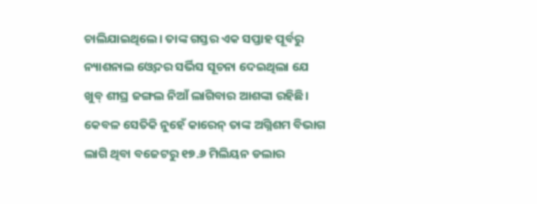ଚାଲିଯାଇଥିଲେ। ତାଙ୍କ ଗସ୍ତର ଏକ ସପ୍ତାହ ପୂର୍ବରୁ ନ୍ୟାଶନାଲ ଓ୍ବେଦର ସର୍ଭିସ ସୂଚନା ଦେଇଥିଲା ଯେ ଖୁବ୍ ଶୀଘ୍ର ଜଙ୍ଗଲ ନିଆଁ ଲାଗିବାର ଆଶଙ୍କା ରହିଛି। କେବଳ ସେତିକି ନୁହେଁ କାରେନ୍ ତାଙ୍କ ଅଗ୍ନିଶମ ବିଭାଗ ଲାଗି ଥିବା ବଜେଟରୁ ୧୭.୬ ମିଲିୟନ ଡଲାର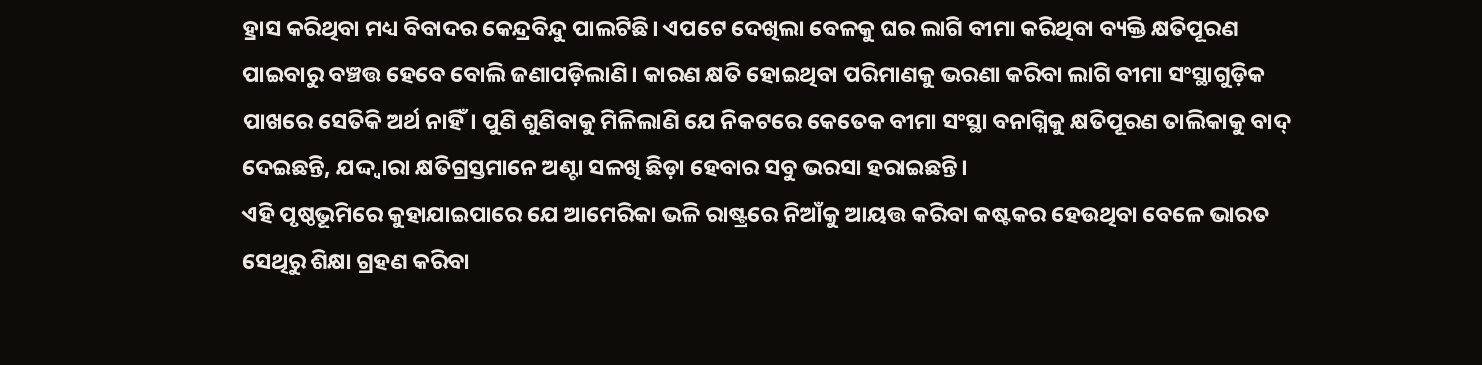ହ୍ରାସ କରିଥିବା ମଧ୍ୟ ବିବାଦର କେନ୍ଦ୍ରବିନ୍ଦୁ ପାଲଟିଛି। ଏପଟେ ଦେଖିଲା ବେଳକୁ ଘର ଲାଗି ବୀମା କରିଥିବା ବ୍ୟକ୍ତି କ୍ଷତିପୂରଣ ପାଇବାରୁ ବଞ୍ଚତ୍ତ ହେବେ ବୋଲି ଜଣାପଡ଼ିଲାଣି। କାରଣ କ୍ଷତି ହୋଇଥିବା ପରିମାଣକୁ ଭରଣା କରିବା ଲାଗି ବୀମା ସଂସ୍ଥାଗୁଡ଼ିକ ପାଖରେ ସେତିକି ଅର୍ଥ ନାହିଁ। ପୁଣି ଶୁଣିବାକୁ ମିଳିଲାଣି ଯେ ନିକଟରେ କେତେକ ବୀମା ସଂସ୍ଥା ବନାଗ୍ନିକୁ କ୍ଷତିପୂରଣ ତାଲିକାକୁ ବାଦ୍ ଦେଇଛନ୍ତି, ଯଦ୍ଦ୍ବାରା କ୍ଷତିଗ୍ରସ୍ତମାନେ ଅଣ୍ଟା ସଳଖି ଛିଡ଼ା ହେବାର ସବୁ ଭରସା ହରାଇଛନ୍ତି।
ଏହି ପୃଷ୍ଠଭୂମିରେ କୁହାଯାଇପାରେ ଯେ ଆମେରିକା ଭଳି ରାଷ୍ଟ୍ରରେ ନିଆଁକୁ ଆୟତ୍ତ କରିବା କଷ୍ଟକର ହେଉଥିବା ବେଳେ ଭାରତ ସେଥିରୁ ଶିକ୍ଷା ଗ୍ରହଣ କରିବା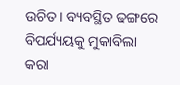ଉଚିତ। ବ୍ୟବସ୍ଥିତ ଢଙ୍ଗରେ ବିପର୍ଯ୍ୟୟକୁ ମୁକାବିଲା କରା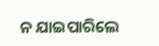ନ ଯାଇପାରିଲେ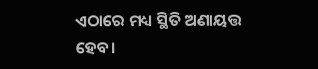ଏଠାରେ ମଧ୍ୟ ସ୍ଥିତି ଅଣାୟତ୍ତ ହେବ।